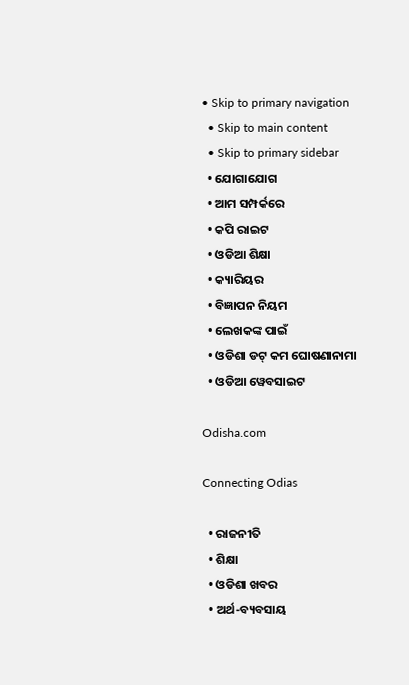• Skip to primary navigation
  • Skip to main content
  • Skip to primary sidebar
  • ଯୋଗାଯୋଗ
  • ଆମ ସମ୍ପର୍କରେ
  • କପି ରାଇଟ
  • ଓଡିଆ ଶିକ୍ଷା
  • କ୍ୟାରିୟର
  • ବିଜ୍ଞାପନ ନିୟମ
  • ଲେଖକଙ୍କ ପାଇଁ
  • ଓଡିଶା ଡଟ୍ କମ ଘୋଷଣାନାମା
  • ଓଡିଆ ୱେବସାଇଟ

Odisha.com

Connecting Odias

  • ରାଜନୀତି
  • ଶିକ୍ଷା
  • ଓଡିଶା ଖବର
  • ଅର୍ଥ-ବ୍ୟବସାୟ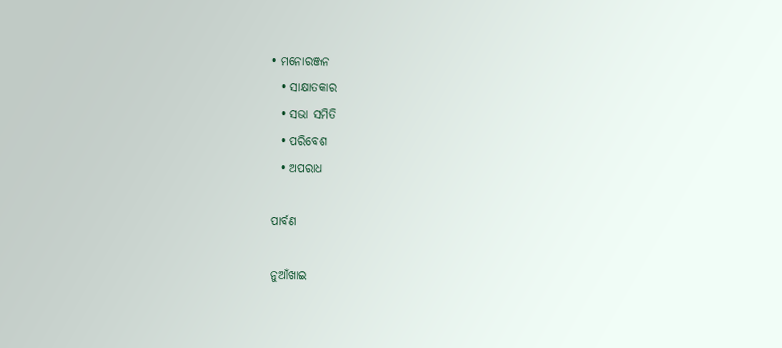• ମନୋରଞ୍ଜନ
  • ସାକ୍ଷାତକାର
  • ସଭା ସମିତି
  • ପରିବେଶ
  • ଅପରାଧ

ପାର୍ବଣ

ନୁଆଁଖାଇ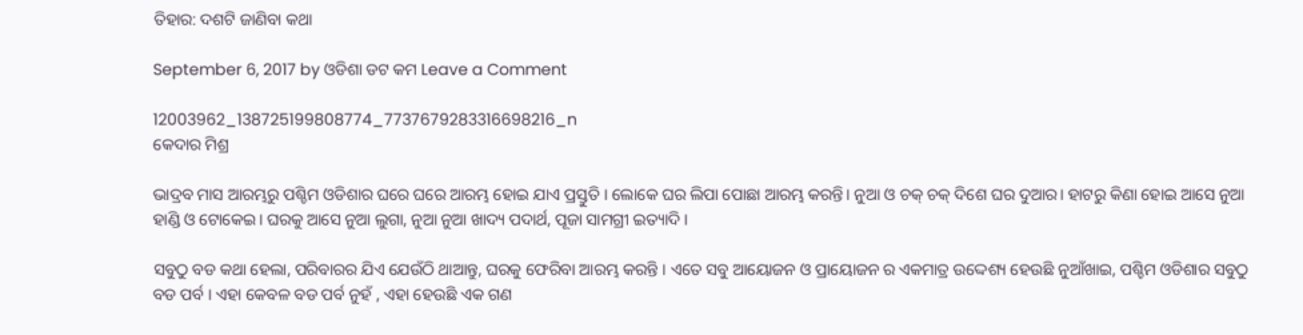ତିହାର: ଦଶଟି ଜାଣିବା କଥା

September 6, 2017 by ଓଡିଶା ଡଟ କମ Leave a Comment

12003962_138725199808774_7737679283316698216_n
କେଦାର ମିଶ୍ର

ଭାଦ୍ରବ ମାସ ଆରମ୍ଭରୁ ପଶ୍ଚିମ ଓଡିଶାର ଘରେ ଘରେ ଆରମ୍ଭ ହୋଇ ଯାଏ ପ୍ରସ୍ତୁତି । ଲୋକେ ଘର ଲିପା ପୋଛା ଆରମ୍ଭ କରନ୍ତି। ନୁଆ ଓ ଚକ୍ ଚକ୍ ଦିଶେ ଘର ଦୁଆର। ହାଟରୁ କିଣା ହୋଇ ଆସେ ନୁଆ ହାଣ୍ଡି ଓ ଟୋକେଇ। ଘରକୁ ଆସେ ନୁଆ ଲୁଗା, ନୁଆ ନୁଆ ଖାଦ୍ୟ ପଦାର୍ଥ, ପୂଜା ସାମଗ୍ରୀ ଇତ୍ୟାଦି ।

ସବୁଠୁ ବଡ କଥା ହେଲା, ପରିବାରର ଯିଏ ଯେଉଁଠି ଥାଆନ୍ତୁ, ଘରକୁ ଫେରିବା ଆରମ୍ଭ କରନ୍ତି । ଏତେ ସବୁ ଆୟୋଜନ ଓ ପ୍ରାୟୋଜନ ର ଏକମାତ୍ର ଉଦ୍ଦେଶ୍ୟ ହେଉଛି ନୁଆଁଖାଇ, ପଶ୍ଚିମ ଓଡିଶାର ସବୁଠୁ ବଡ ପର୍ବ । ଏହା କେବଳ ବଡ ପର୍ବ ନୁହଁ , ଏହା ହେଉଛି ଏକ ଗଣ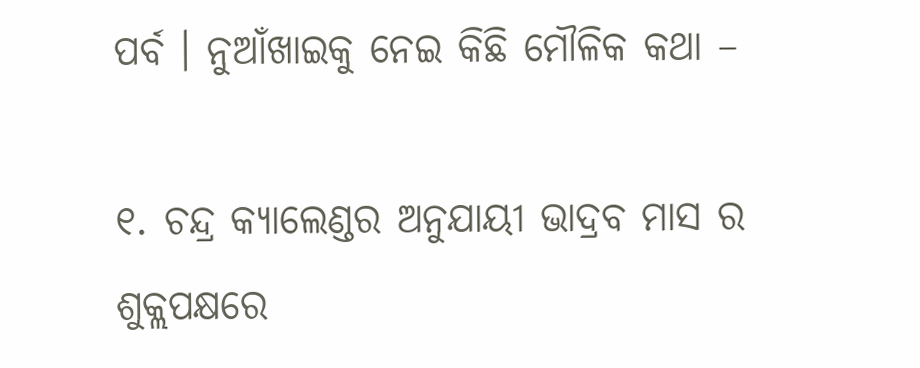ପର୍ବ । ନୁଆଁଖାଇକୁ ନେଇ କିଛି ମୌଳିକ କଥା –

୧. ଚନ୍ଦ୍ର କ୍ୟାଲେଣ୍ଡର ଅନୁଯାୟୀ ଭାଦ୍ରବ ମାସ ର ଶୁକ୍ଲପକ୍ଷରେ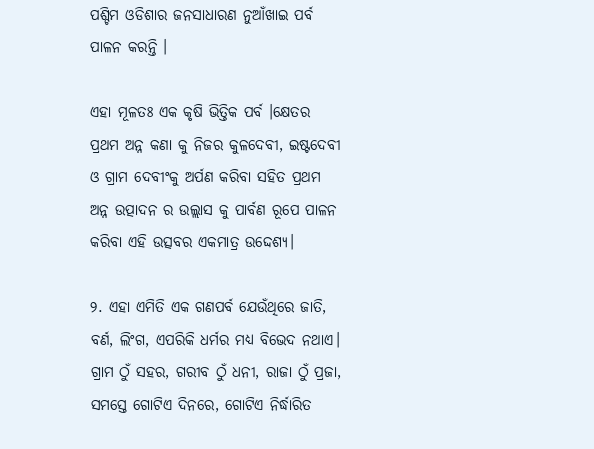ପଶ୍ଚିମ ଓଡିଶାର ଜନସାଧାରଣ ନୁଆଁଖାଇ ପର୍ବ ପାଳନ କରନ୍ତି ।

ଏହା ମୂଳତଃ ଏକ କୃଷି ଭିତ୍ତିକ ପର୍ବ ।କ୍ଷେତର ପ୍ରଥମ ଅନ୍ନ କଣା କୁ ନିଜର କୁଳଦେବୀ, ଇଷ୍ଟଦେବୀ ଓ ଗ୍ରାମ ଦେବୀଂକୁ ଅର୍ପଣ କରିବା ସହିତ ପ୍ରଥମ ଅନ୍ନ ଉତ୍ପାଦନ ର ଉଲ୍ଲାସ କୁ ପାର୍ବଣ ରୂପେ ପାଳନ କରିବା ଏହି ଉତ୍ସବର ଏକମାତ୍ର ଉଦ୍ଦେଶ୍ୟ।

୨. ଏହା ଏମିତି ଏକ ଗଣପର୍ବ ଯେଉଁଥିରେ ଜାତି, ବର୍ଣ, ଲିଂଗ, ଏପରିକି ଧର୍ମର ମଧ୍ୟ ବିଭେଦ ନଥାଏ। ଗ୍ରାମ ଠୁଁ ସହର, ଗରୀବ ଠୁଁ ଧନୀ, ରାଜା ଠୁଁ ପ୍ରଜା, ସମସ୍ତେ ଗୋଟିଏ ଦିନରେ, ଗୋଟିଏ ନିର୍ଦ୍ଧାରିତ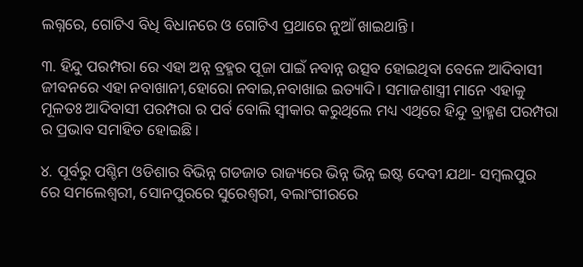ଲଗ୍ନରେ, ଗୋଟିଏ ବିଧି ବିଧାନରେ ଓ ଗୋଟିଏ ପ୍ରଥାରେ ନୁଆଁ ଖାଇଥାନ୍ତି ।

୩. ହିନ୍ଦୁ ପରମ୍ପରା ରେ ଏହା ଅନ୍ନ ବ୍ରହ୍ମର ପୂଜା ପାଇଁ ନବାନ୍ନ ଉତ୍ସବ ହୋଇଥିବା ବେଳେ ଆଦିବାସୀ ଜୀବନରେ ଏହା ନବାଖାନୀ,ହୋରୋ ନବାଇ,ନବାଖାଇ ଇତ୍ୟାଦି। ସମାଜଶାସ୍ତ୍ରୀ ମାନେ ଏହାକୁ ମୂଳତଃ ଆଦିବାସୀ ପରମ୍ପରା ର ପର୍ବ ବୋଲି ସ୍ଵୀକାର କରୁଥିଲେ ମଧ୍ୟ ଏଥିରେ ହିନ୍ଦୁ ବ୍ରାହ୍ମଣ ପରମ୍ପରା ର ପ୍ରଭାବ ସମାହିତ ହୋଇଛି ।

୪. ପୂର୍ବରୁ ପଶ୍ଚିମ ଓଡିଶାର ବିଭିନ୍ନ ଗଡଜାତ ରାଜ୍ୟରେ ଭିନ୍ନ ଭିନ୍ନ ଇଷ୍ଟ ଦେବୀ ଯଥା- ସମ୍ବଲପୁର ରେ ସମଲେଶ୍ବରୀ, ସୋନପୁରରେ ସୁରେଶ୍ଵରୀ, ବଲାଂଗୀରରେ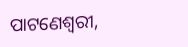ପାଟଣେଶ୍ଵରୀ,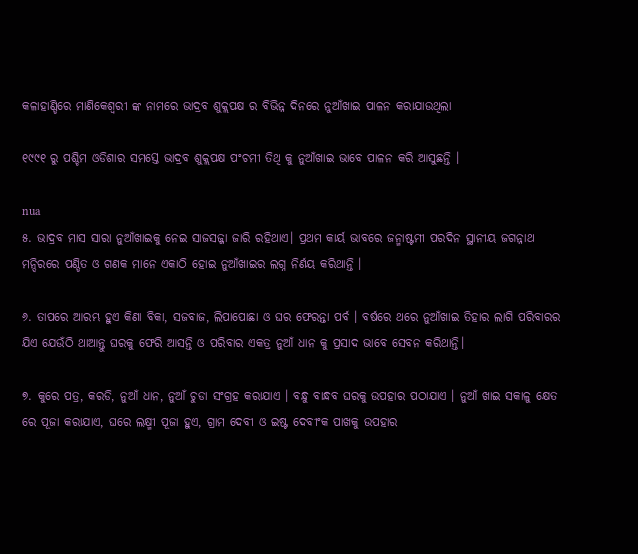କଳାହାଣ୍ଡିରେ ମାଣିକେଶ୍ଵରୀ ଙ୍କ ନାମରେ ଭାଦ୍ରବ ଶୁକ୍ଲପକ୍ଷ ର ବିଭିନ୍ନ ଦିନରେ ନୁଆଁଖାଇ ପାଳନ କରାଯାଉଥିଲା

୧୯୯୧ ରୁ ପଶ୍ଚିମ ଓଡିଶାର ସମସ୍ତେ ଭାଦ୍ରବ ଶୁକ୍ଲପକ୍ଷ ପଂଚମୀ ତିଥି କୁ ନୁଆଁଖାଇ ଭାବେ ପାଳନ କରି ଆସୁଛନ୍ତି ।

nua
୫. ଭାଦ୍ରବ ମାସ ସାରା ନୁଆଁଖାଇକୁ ନେଇ ସାଜସଜ୍ଜା ଜାରି ରହିଥାଏ। ପ୍ରଥମ କାର୍ୟ ଭାବରେ ଜନ୍ମାଷ୍ଟମୀ ପରଦିନ ସ୍ଥାନୀୟ ଜଗନ୍ନାଥ ମନ୍ଦିରରେ ପଣ୍ଡିତ ଓ ଗଣକ ମାନେ ଏକାଠି ହୋଇ ନୁଆଁଖାଇର ଲଗ୍ନ ନିର୍ଣୟ କରିଥାନ୍ତି ।

୬. ତାପରେ ଆରମ୍ଭ ହୁଏ କିଣା ବିକା, ସଜବାଜ, ଲିପାପୋଛା ଓ ଘର ଫେରନ୍ତା ପର୍ବ । ବର୍ଷରେ ଥରେ ନୁଆଁଖାଇ ତିହାର ଲାଗି ପରିବାରର ଯିଏ ଯେଉଁଠି ଥାଆନ୍ତୁ ଘରକୁ ଫେରି ଆସନ୍ତି ଓ ପରିବାର ଏକତ୍ର ନୁଆଁ ଧାନ କୁ ପ୍ରସାଦ ଭାବେ ସେବନ କରିଥାନ୍ତି।

୭. କୁରେ ପତ୍ର, କରଡି, ନୁଆଁ ଧାନ, ନୁଆଁ ଚୁଡା ସଂଗ୍ରହ କରାଯାଏ । ବନ୍ଧୁ ବାନ୍ଧବ ଘରକୁ ଉପହାର ପଠାଯାଏ । ନୁଆଁ ଖାଇ ସକାଳୁ କ୍ଷେତ ରେ ପୂଜା କରାଯାଏ, ଘରେ ଲକ୍ଷ୍ମୀ ପୂଜା ହୁଏ, ଗ୍ରାମ ଦେବୀ ଓ ଇଷ୍ଟ ଦେବୀଂକ ପାଖକୁ ଉପହାର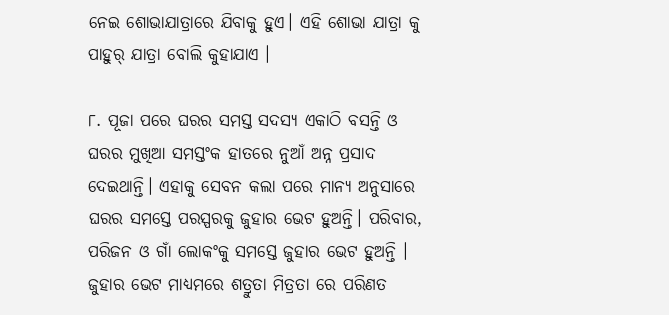ନେଇ ଶୋଭାଯାତ୍ରାରେ ଯିବାକୁ ହୁଏ। ଏହି ଶୋଭା ଯାତ୍ରା କୁ ପାହୁର୍ ଯାତ୍ରା ବୋଲି କୁହାଯାଏ ।

୮. ପୂଜା ପରେ ଘରର ସମସ୍ତ ସଦସ୍ୟ ଏକାଠି ବସନ୍ତି ଓ ଘରର ମୁଖିଆ ସମସ୍ତଂକ ହାତରେ ନୁଆଁ ଅନ୍ନ ପ୍ରସାଦ ଦେଇଥାନ୍ତି। ଏହାକୁ ସେବନ କଲା ପରେ ମାନ୍ୟ ଅନୁସାରେ ଘରର ସମସ୍ତେ ପରସ୍ପରକୁ ଜୁହାର ଭେଟ ହୁଅନ୍ତି। ପରିବାର, ପରିଜନ ଓ ଗାଁ ଲୋକଂକୁ ସମସ୍ତେ ଜୁହାର ଭେଟ ହୁଅନ୍ତି । ଜୁହାର ଭେଟ ମାଧ୍ୟମରେ ଶତ୍ରୁତା ମିତ୍ରତା ରେ ପରିଣତ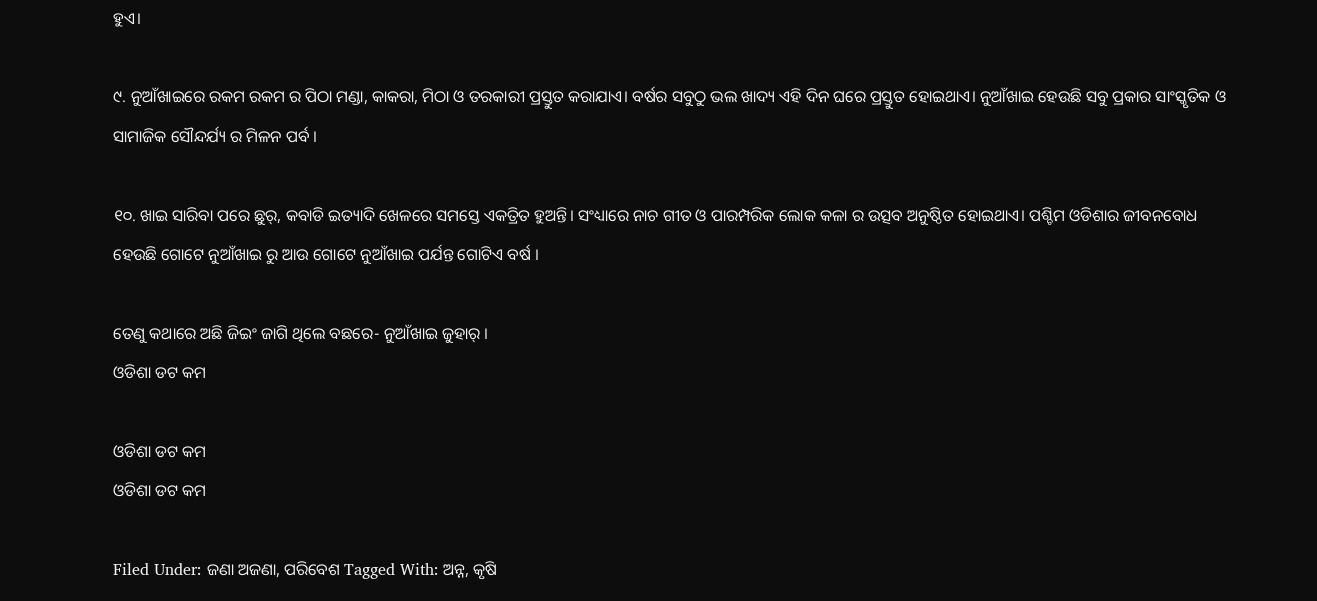ହୁଏ।

୯. ନୁଆଁଖାଇରେ ରକମ ରକମ ର ପିଠା ମଣ୍ଡା, କାକରା, ମିଠା ଓ ତରକାରୀ ପ୍ରସ୍ତୁତ କରାଯାଏ। ବର୍ଷର ସବୁଠୁ ଭଲ ଖାଦ୍ୟ ଏହି ଦିନ ଘରେ ପ୍ରସ୍ତୁତ ହୋଇଥାଏ। ନୁଆଁଖାଇ ହେଉଛି ସବୁ ପ୍ରକାର ସାଂସ୍କୃତିକ ଓ ସାମାଜିକ ସୌନ୍ଦର୍ଯ୍ୟ ର ମିଳନ ପର୍ବ ।

୧୦. ଖାଇ ସାରିବା ପରେ ଛୁର୍, କବାଡି ଇତ୍ୟାଦି ଖେଳରେ ସମସ୍ତେ ଏକତ୍ରିତ ହୁଅନ୍ତି। ସଂଧ୍ୟାରେ ନାଚ ଗୀତ ଓ ପାରମ୍ପରିକ ଲୋକ କଳା ର ଉତ୍ସବ ଅନୁଷ୍ଠିତ ହୋଇଥାଏ। ପଶ୍ଚିମ ଓଡିଶାର ଜୀବନବୋଧ ହେଉଛି ଗୋଟେ ନୁଆଁଖାଇ ରୁ ଆଉ ଗୋଟେ ନୁଆଁଖାଇ ପର୍ଯନ୍ତ ଗୋଟିଏ ବର୍ଷ ।

ତେଣୁ କଥାରେ ଅଛି ଜିଇଂ ଜାଗି ଥିଲେ ବଛରେ- ନୁଆଁଖାଇ ଜୁହାର୍ ।
ଓଡିଶା ଡଟ କମ

ଓଡିଶା ଡଟ କମ
ଓଡିଶା ଡଟ କମ

Filed Under: ଜଣା ଅଜଣା, ପରିବେଶ Tagged With: ଅନ୍ନ, କୃଷି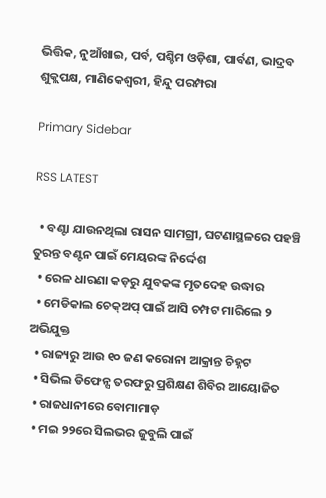ଭିତ୍ତିକ, ନୁଆଁଖାଇ, ପର୍ବ, ପଶ୍ଚିମ ଓଡ଼ିଶା, ପାର୍ବଣ, ଭାଦ୍ରବ ଶୁକ୍ଲପକ୍ଷ, ମାଣିକେଶ୍ଵରୀ, ହିନ୍ଦୁ ପରମ୍ପରା

Primary Sidebar

RSS LATEST

  • ବଣ୍ଟା ଯାଉନଥିଲା ରାସନ ସାମଗ୍ରୀ, ଘଟଣାସ୍ଥଳରେ ପହଞ୍ଚି ତୁରନ୍ତ ବଣ୍ଟନ ପାଇଁ ମେୟରଙ୍କ ନିର୍ଦ୍ଦେଶ
  • ରେଳ ଧାରଣା କଡ଼ରୁ ଯୁବକଙ୍କ ମୃତଦେହ ଉଦ୍ଧାର
  • ମେଡିକାଲ ଚେକ୍ଅପ୍ ପାଇଁ ଆସି ଚମ୍ପଟ ମାରିଲେ ୨ ଅଭିଯୁକ୍ତ
  • ରାଜ୍ୟରୁ ଆଉ ୧୦ ଜଣ କରୋନା ଆକ୍ରାନ୍ତ ଚିହ୍ନଟ
  • ସିଭିଲ ଡିଫେନ୍ସ ତରଫରୁ ପ୍ରଶିକ୍ଷଣ ଶିବିର ଆୟୋଜିତ
  • ରାଜଧାନୀରେ ବୋମାମାଡ଼
  • ମଇ ୨୨ରେ ସିଲଭର ଜୁବୁଲି ପାଇଁ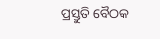ପ୍ରସ୍ତୁତି ବୈଠକ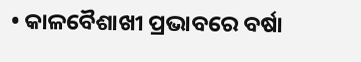• କାଳବୈଶାଖୀ ପ୍ରଭାବରେ ବର୍ଷା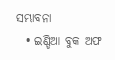ସମ୍ଭାବନା
  • ଇଣ୍ଡିଆ ବୁକ ଅଫ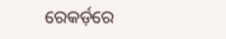ରେକର୍ଡ଼ରେ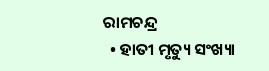ରାମଚନ୍ଦ୍ର
  • ହାତୀ ମୃତ୍ୟୁ ସଂଖ୍ୟା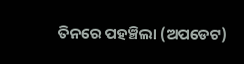ତିନରେ ପହଞ୍ଚିଲା (ଅପଡେଟ)